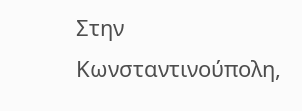Στην Κωνσταντινούπολη,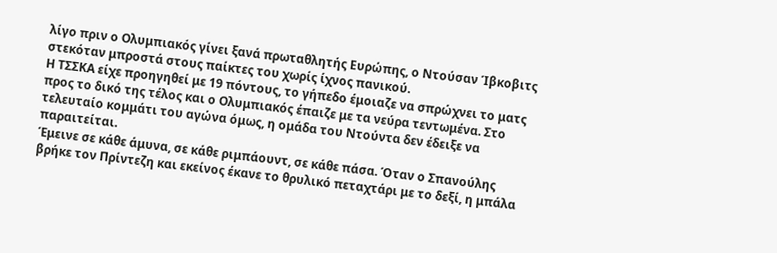λίγο πριν ο Ολυμπιακός γίνει ξανά πρωταθλητής Ευρώπης, ο Ντούσαν Ίβκοβιτς στεκόταν μπροστά στους παίκτες του χωρίς ίχνος πανικού.
Η ΤΣΣΚΑ είχε προηγηθεί με 19 πόντους, το γήπεδο έμοιαζε να σπρώχνει το ματς προς το δικό της τέλος και ο Ολυμπιακός έπαιζε με τα νεύρα τεντωμένα. Στο τελευταίο κομμάτι του αγώνα όμως, η ομάδα του Ντούντα δεν έδειξε να παραιτείται.
Έμεινε σε κάθε άμυνα, σε κάθε ριμπάουντ, σε κάθε πάσα. Όταν ο Σπανούλης βρήκε τον Πρίντεζη και εκείνος έκανε το θρυλικό πεταχτάρι με το δεξί, η μπάλα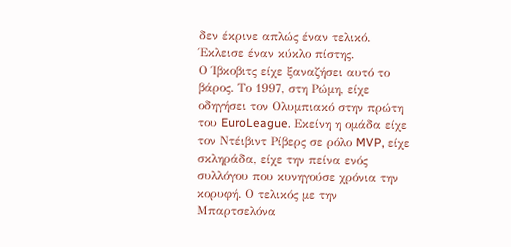δεν έκρινε απλώς έναν τελικό. Έκλεισε έναν κύκλο πίστης.
Ο Ίβκοβιτς είχε ξαναζήσει αυτό το βάρος. Το 1997, στη Ρώμη, είχε οδηγήσει τον Ολυμπιακό στην πρώτη του EuroLeague. Εκείνη η ομάδα είχε τον Ντέιβιντ Ρίβερς σε ρόλο MVP, είχε σκληράδα, είχε την πείνα ενός συλλόγου που κυνηγούσε χρόνια την κορυφή. Ο τελικός με την Μπαρτσελόνα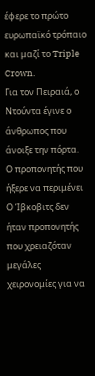έφερε το πρώτο ευρωπαϊκό τρόπαιο και μαζί το Triple Crown.
Για τον Πειραιά, ο Ντούντα έγινε ο άνθρωπος που άνοιξε την πόρτα.
Ο προπονητής που ήξερε να περιμένει
Ο Ίβκοβιτς δεν ήταν προπονητής που χρειαζόταν μεγάλες χειρονομίες για να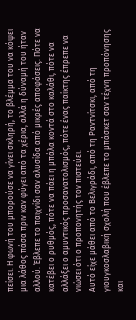πείσει. Η φωνή του μπορούσε να γίνει σκληρή, το βλέμμα του να κόψει μια λάθος πάσα πριν καν φύγει από τα χέρια, αλλά η δύναμή του ήταν αλλού. Έβλεπε το παιχνίδι σαν αλυσίδα από μικρές αποφάσεις. Πότε να κατέβει ο ρυθμός, πότε να πάει η μπάλα κοντά στο καλάθι, πότε να αλλάξει ο αμυντικός προσανατολισμός, πότε ένας παίκτης έπρεπε να νιώσει ότι ο προπονητής τον πιστεύει.
Αυτό είχε μάθει από το Βελιγράδι, από τη Ραντνίτσκι, από τη γιουγκοσλαβική σχολή που έβλεπε το μπάσκετ σαν τέχνη προπόνησης και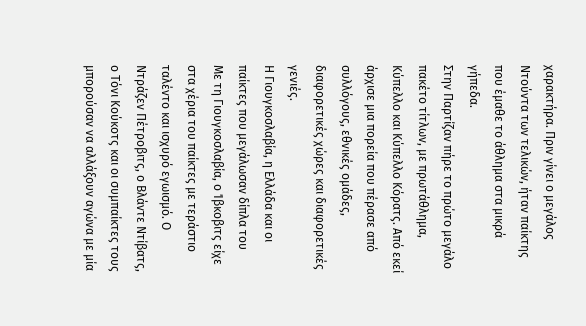χαρακτήρα. Πριν γίνει ο μεγάλος Ντούντα των τελικών, ήταν παίκτης που έμαθε το άθλημα στα μικρά γήπεδα.
Στην Παρτίζαν πήρε το πρώτο μεγάλο πακέτο τίτλων, με πρωτάθλημα, Κύπελλο και Κύπελλο Κόρατς. Από εκεί άρχισε μια πορεία που πέρασε από συλλόγους, εθνικές ομάδες, διαφορετικές χώρες και διαφορετικές γενιές.
Η Γιουγκοσλαβία, η Ελλάδα και οι παίκτες που μεγάλωσαν δίπλα του
Με τη Γιουγκοσλαβία, ο Ίβκοβιτς είχε στα χέρια του παίκτες με τεράστιο ταλέντο και ισχυρό εγωισμό. Ο Ντράζεν Πέτροβιτς, ο Βλάντε Ντίβατς, ο Τόνι Κούκοτς και οι συμπαίκτες τους μπορούσαν να αλλάξουν αγώνα με μία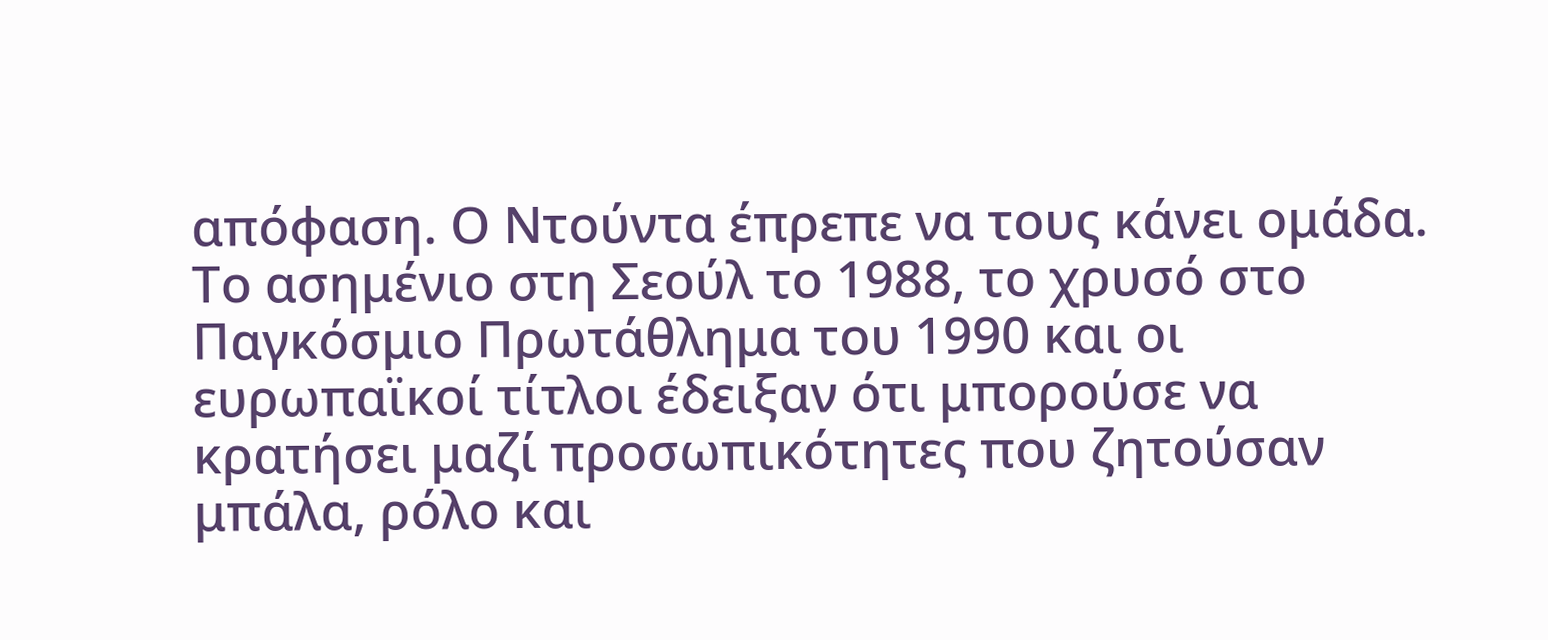απόφαση. Ο Ντούντα έπρεπε να τους κάνει ομάδα. Το ασημένιο στη Σεούλ το 1988, το χρυσό στο Παγκόσμιο Πρωτάθλημα του 1990 και οι ευρωπαϊκοί τίτλοι έδειξαν ότι μπορούσε να κρατήσει μαζί προσωπικότητες που ζητούσαν μπάλα, ρόλο και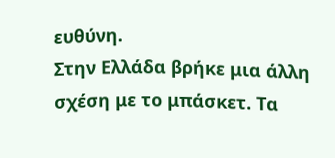ευθύνη.
Στην Ελλάδα βρήκε μια άλλη σχέση με το μπάσκετ. Τα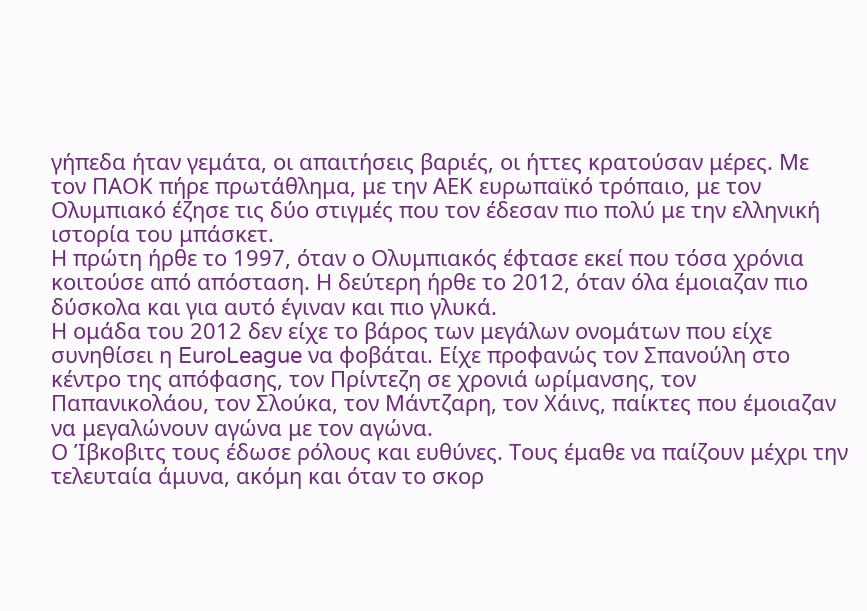γήπεδα ήταν γεμάτα, οι απαιτήσεις βαριές, οι ήττες κρατούσαν μέρες. Με τον ΠΑΟΚ πήρε πρωτάθλημα, με την ΑΕΚ ευρωπαϊκό τρόπαιο, με τον Ολυμπιακό έζησε τις δύο στιγμές που τον έδεσαν πιο πολύ με την ελληνική ιστορία του μπάσκετ.
Η πρώτη ήρθε το 1997, όταν ο Ολυμπιακός έφτασε εκεί που τόσα χρόνια κοιτούσε από απόσταση. Η δεύτερη ήρθε το 2012, όταν όλα έμοιαζαν πιο δύσκολα και για αυτό έγιναν και πιο γλυκά.
Η ομάδα του 2012 δεν είχε το βάρος των μεγάλων ονομάτων που είχε συνηθίσει η EuroLeague να φοβάται. Είχε προφανώς τον Σπανούλη στο κέντρο της απόφασης, τον Πρίντεζη σε χρονιά ωρίμανσης, τον Παπανικολάου, τον Σλούκα, τον Μάντζαρη, τον Χάινς, παίκτες που έμοιαζαν να μεγαλώνουν αγώνα με τον αγώνα.
Ο Ίβκοβιτς τους έδωσε ρόλους και ευθύνες. Τους έμαθε να παίζουν μέχρι την τελευταία άμυνα, ακόμη και όταν το σκορ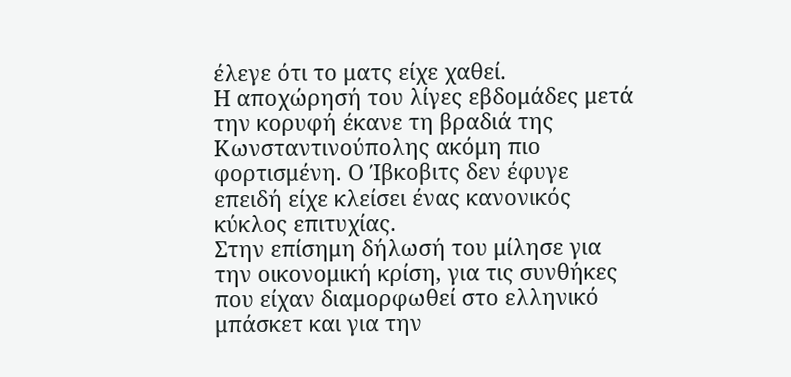έλεγε ότι το ματς είχε χαθεί.
Η αποχώρησή του λίγες εβδομάδες μετά την κορυφή έκανε τη βραδιά της Κωνσταντινούπολης ακόμη πιο φορτισμένη. Ο Ίβκοβιτς δεν έφυγε επειδή είχε κλείσει ένας κανονικός κύκλος επιτυχίας.
Στην επίσημη δήλωσή του μίλησε για την οικονομική κρίση, για τις συνθήκες που είχαν διαμορφωθεί στο ελληνικό μπάσκετ και για την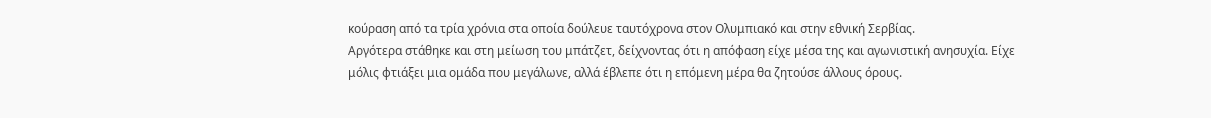κούραση από τα τρία χρόνια στα οποία δούλευε ταυτόχρονα στον Ολυμπιακό και στην εθνική Σερβίας.
Αργότερα στάθηκε και στη μείωση του μπάτζετ, δείχνοντας ότι η απόφαση είχε μέσα της και αγωνιστική ανησυχία. Είχε μόλις φτιάξει μια ομάδα που μεγάλωνε, αλλά έβλεπε ότι η επόμενη μέρα θα ζητούσε άλλους όρους.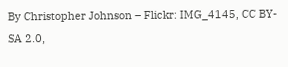By Christopher Johnson – Flickr: IMG_4145, CC BY-SA 2.0,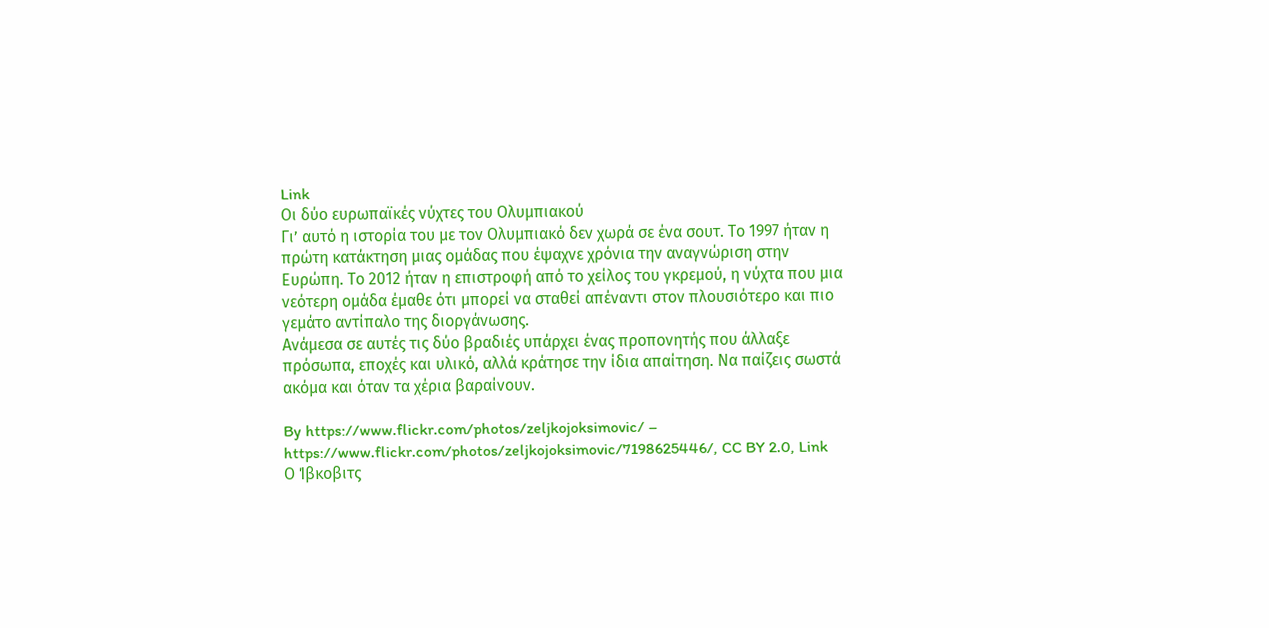Link
Οι δύο ευρωπαϊκές νύχτες του Ολυμπιακού
Γι’ αυτό η ιστορία του με τον Ολυμπιακό δεν χωρά σε ένα σουτ. Το 1997 ήταν η πρώτη κατάκτηση μιας ομάδας που έψαχνε χρόνια την αναγνώριση στην Ευρώπη. Το 2012 ήταν η επιστροφή από το χείλος του γκρεμού, η νύχτα που μια νεότερη ομάδα έμαθε ότι μπορεί να σταθεί απέναντι στον πλουσιότερο και πιο γεμάτο αντίπαλο της διοργάνωσης.
Ανάμεσα σε αυτές τις δύο βραδιές υπάρχει ένας προπονητής που άλλαξε πρόσωπα, εποχές και υλικό, αλλά κράτησε την ίδια απαίτηση. Να παίζεις σωστά ακόμα και όταν τα χέρια βαραίνουν.

By https://www.flickr.com/photos/zeljkojoksimovic/ – https://www.flickr.com/photos/zeljkojoksimovic/7198625446/, CC BY 2.0, Link
Ο Ίβκοβιτς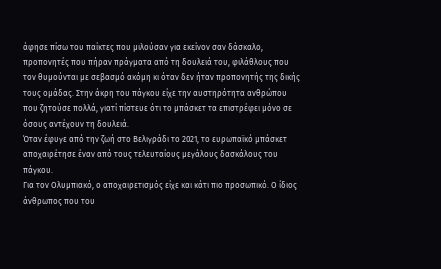άφησε πίσω του παίκτες που μιλούσαν για εκείνον σαν δάσκαλο, προπονητές που πήραν πράγματα από τη δουλειά του, φιλάθλους που τον θυμούνται με σεβασμό ακόμη κι όταν δεν ήταν προπονητής της δικής τους ομάδας. Στην άκρη του πάγκου είχε την αυστηρότητα ανθρώπου που ζητούσε πολλά, γιατί πίστευε ότι το μπάσκετ τα επιστρέφει μόνο σε όσους αντέχουν τη δουλειά.
Όταν έφυγε από την ζωή στο Βελιγράδι το 2021, το ευρωπαϊκό μπάσκετ αποχαιρέτησε έναν από τους τελευταίους μεγάλους δασκάλους του πάγκου.
Για τον Ολυμπιακό, ο αποχαιρετισμός είχε και κάτι πιο προσωπικό. Ο ίδιος άνθρωπος που του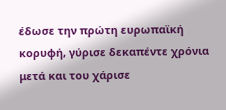έδωσε την πρώτη ευρωπαϊκή κορυφή, γύρισε δεκαπέντε χρόνια μετά και του χάρισε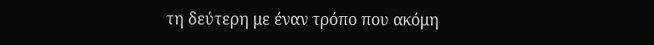τη δεύτερη με έναν τρόπο που ακόμη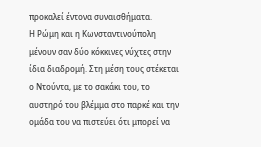προκαλεί έντονα συναισθήματα.
Η Ρώμη και η Κωνσταντινούπολη μένουν σαν δύο κόκκινες νύχτες στην ίδια διαδρομή. Στη μέση τους στέκεται ο Ντούντα, με το σακάκι του, το αυστηρό του βλέμμα στο παρκέ και την ομάδα του να πιστεύει ότι μπορεί να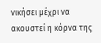νικήσει μέχρι να ακουστεί η κόρνα της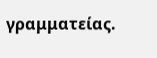γραμματείας.